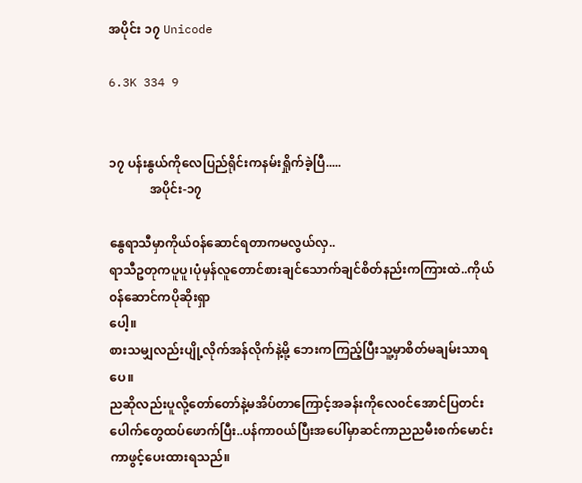အပိုင်း ၁၇ Unicode

6.3K 334 9


၁၇ ပန်းနွယ်ကို‌လေပြည်ရိုင်းကနမ်းရှိုက်ခဲ့ပြီ.....
             အပိုင်း-၁၇

နွေရာသီမှာကိုယ်၀န်ဆောင်ရတာကမလွယ်လှ..
ရာသီဥတုကပူပူ၊ပုံမှန်လူတောင်စားချင်သောက်ချင်စိတ်နည်းကကြားထဲ..ကိုယ်၀န်ဆောင်ကပိုဆိုးရှာ
ပေါ့။
စားသမျှလည်းပျို့လိုက်အန်လိုက်နဲ့မို့ ဘေးကကြည့်ပြီးသူ့မှာစိတ်မချမ်းသာရပေ။
ညဆိုလည်းပူလို့တော်တော်နဲ့မအိပ်တာကြောင့်အခန်းကိုလေ၀င်အောင်ပြတင်းပေါက်တွေထပ်ဖောက်ပြီး..ပန်ကာ၀ယ်ပြီးအပေါ်မှာဆင်ကာညညမီးစက်မောင်းကာဖွင့်ပေးထားရသည်။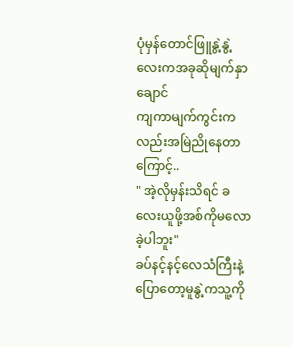ပုံမှန်တောင်ဖြူနွဲ့နွဲ့လေးကအခုဆိုမျက်နှာချောင်
ကျကာမျက်ကွင်းကလည်းအမြဲညိုနေတာကြောင့်..
" အဲ့လိုမှန်းသိရင် ခလေးယူဖို့အစ်ကိုမလောခဲ့ပါဘူး"
ခပ်နင့်နင့်လေသံကြီးနဲ့ပြောတော့မူနွဲ့ကသူ့ကို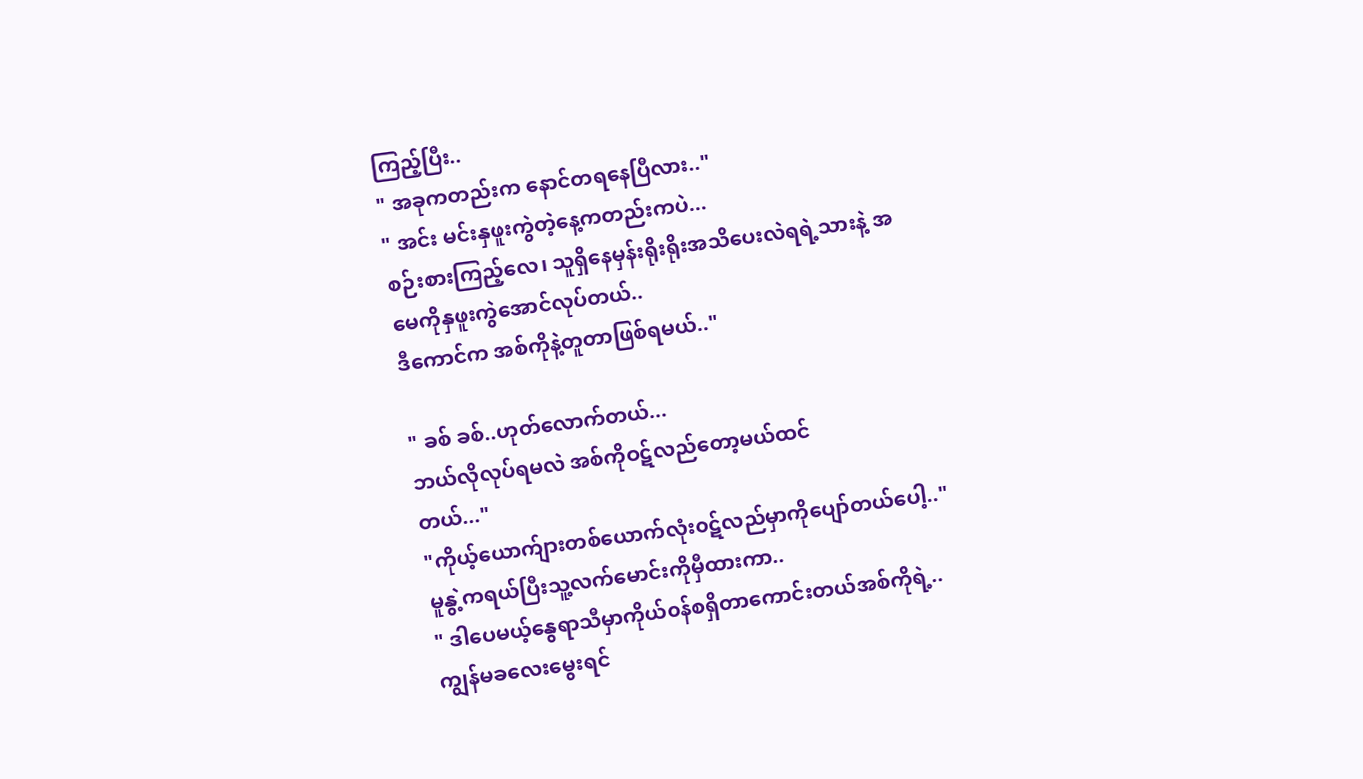ကြည့်ပြီး..
" အခုကတည်းက နောင်တရနေပြီလား.."
" အင်း မင်းနှဖူးကွဲတဲ့နေ့ကတည်းကပဲ...
စဉ်းစားကြည့်လေ၊ သူရှိနေမှန်းရိုးရိုးအသိပေးလဲရရဲ့သားနဲ့ အမေကိုနှဖူးကွဲအောင်လုပ်တယ်..
ဒီကောင်က အစ်ကိုနဲ့တူတာဖြစ်ရမယ်.."

" ခစ် ခစ်..ဟုတ်လောက်တယ်...
ဘယ်လိုလုပ်ရမလဲ အစ်ကိုဝဋ်လည်တော့မယ်ထင်
တယ်..."
"ကိုယ့်ယောက်ျားတစ်ယောက်လုံး၀ဋ်လည်မှာကိုပျော်တယ်ပေါ့.."
မူနွဲ့ကရယ်ပြီးသူ့လက်မောင်းကိုမှီထားကာ..
" ဒါပေမယ့်နွေရာသီမှာကိုယ်၀န်စရှိတာကောင်းတယ်အစ်ကိုရဲ့..ကျွန်မခလေးမွေးရင်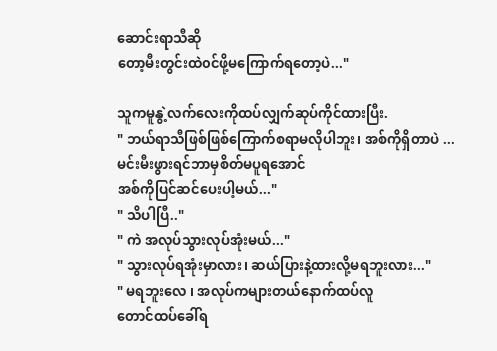ဆောင်းရာသီဆို
တော့မီးတွင်းထဲ၀င်ဖို့မကြောက်ရတော့ပဲ..."

သူကမူနွဲ့လက်လေးကိုထပ်လျှက်ဆုပ်ကိုင်ထားပြီး.
" ဘယ်ရာသီဖြစ်ဖြစ်ကြောက်စရာမလိုပါဘူး၊ အစ်ကိုရှိတာပဲ ...မင်းမီးဖွားရင်ဘာမှစိတ်မပူရအောင်
အစ်ကိုပြင်ဆင်ပေးပါ့မယ်..."
" သိပါပြီ.."
" ကဲ အလုပ်သွားလုပ်အုံးမယ်..."
" သွားလုပ်ရအုံးမှာလား၊ ဆယ်ပြားနဲ့ထားလို့မရဘူးလား..."
" မရဘူးလေ ၊ အလုပ်ကများတယ်နောက်ထပ်လူ
တောင်ထပ်ခေါ်ရ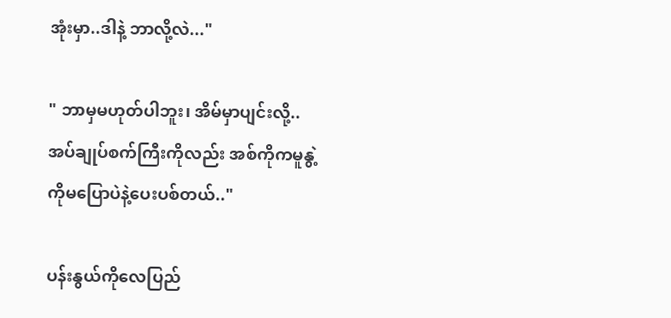အုံးမှာ..ဒါနဲ့ ဘာလို့လဲ..."

" ဘာမှမဟုတ်ပါဘူး၊ အိမ်မှာပျင်းလို့..
အပ်ချုပ်စက်ကြီးကိုလည်း အစ်ကိုကမူနွဲ့ကိုမပြောပဲနဲ့ပေးပစ်တယ်.."

ပန်းနွယ်ကိုလေပြည်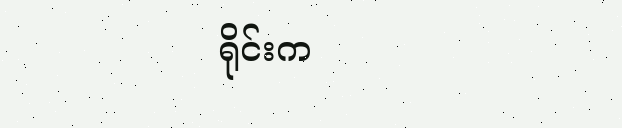ရိုင်းက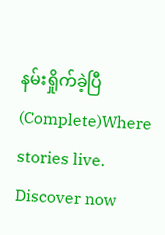နမ်းရှိုက်ခဲ့ပြီ(Complete)Where stories live. Discover now